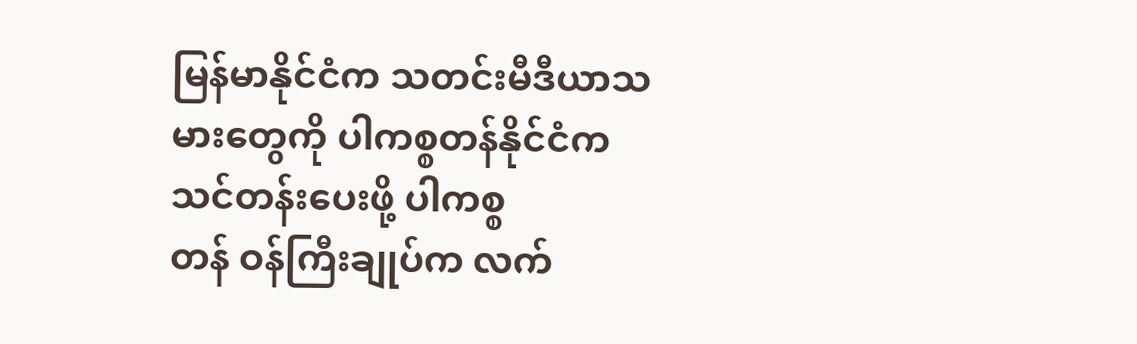မြန်မာနိုင်ငံက သတင်းမီဒီယာသမားတွေကို ပါကစ္စတန်နိုင်ငံက သင်တန်းပေးဖို့ ပါကစ္စ
တန် ဝန်ကြီးချုပ်က လက်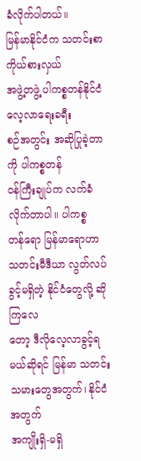ခံလိုက်ပါတယ်။
မြန်မာနိုင်ငံက သတင်းစာကိုယ်စားလှယ်
အဖွဲ့တဖွဲ့ ပါကစ္စတန်နိုင်ငံ လေ့လာရေးခရီး
စဉ်အတွင်း အဆိုပြုခဲ့တာကို ပါကစ္စတန်
ဝန်ကြီးချုပ်က လက်ခံလိုက်တာပါ။ ပါကစ္စ
တန်ရော မြန်မာရောဟာ သတင်းမီဒီယာ လွတ်လပ်ခွင့်မရှိတဲ့ နိုင်ငံတွေလို့ ဆိုကြလေ
တော့ ဒီလိုလေ့လာခွင့်ရမယ်ဆိုရင် မြန်မာ သတင်းသမားတွေအတွက်၊ နိုင်ငံအတွက်
အကျိုးရှိ-မရှိ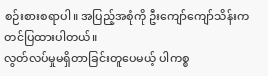စဉ်းစားစရာပါ။ အပြည့်အစုံကို ဦးကျော်ကျော်သိန်းက တင်ပြထားပါတယ်။
လွတ်လပ်မှုမရှိတာခြင်းတူပေမယ့် ပါကစ္စ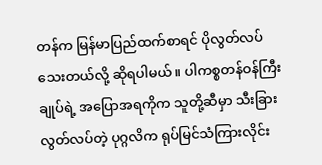တန်က မြန်မာပြည်ထက်စာရင် ပိုလွတ်လပ်
သေးတယ်လို့ ဆိုရပါမယ်။ ပါကစ္စတန်ဝန်ကြီးချုပ်ရဲ့ အပြောအရကိုက သူတို့ဆီမှာ သီးခြားလွတ်လပ်တဲ့ ပုဂ္ဂလိက ရုပ်မြင်သံကြားလိုင်း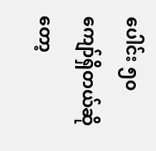ပေါင်း ၅၀ ကျော်ရှိတယ်ဆိုတော့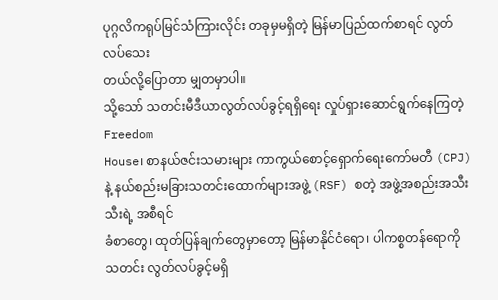ပုဂ္ဂလိကရုပ်မြင်သံကြားလိုင်း တခုမှမရှိတဲ့ မြန်မာပြည်ထက်စာရင် လွတ်လပ်သေး
တယ်လို့ပြောတာ မျှတမှာပါ။
သို့သော် သတင်းမီဒီယာလွတ်လပ်ခွင့်ရရှိရေး လှုပ်ရှားဆောင်ရွက်နေကြတဲ့ Freedom
House၊ စာနယ်ဇင်းသမားများ ကာကွယ်စောင့်ရှောက်ရေးကော်မတီ (CPJ) နဲ့ နယ်စည်းမခြားသတင်းထောက်များအဖွဲ့ (RSF) စတဲ့ အဖွဲ့အစည်းအသီးသီးရဲ့ အစီရင်
ခံစာတွေ၊ ထုတ်ပြန်ချက်တွေမှာတော့ မြန်မာနိုင်ငံရော၊ ပါကစ္စတန်ရောကို သတင်း လွတ်လပ်ခွင့်မရှိ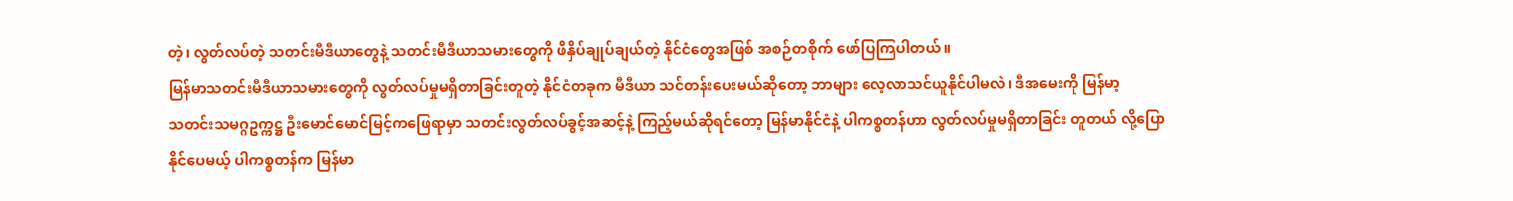တဲ့၊ လွတ်လပ်တဲ့ သတင်းမီဒီယာတွေနဲ့ သတင်းမီဒီယာသမားတွေကို ဖိနှိပ်ချုပ်ချယ်တဲ့ နိုင်ငံတွေအဖြစ် အစဉ်တစိုက် ဖော်ပြကြပါတယ်။
မြန်မာသတင်းမီဒီယာသမားတွေကို လွတ်လပ်မှုမရှိတာခြင်းတူတဲ့ နိုင်ငံတခုက မီဒီယာ သင်တန်းပေးမယ်ဆိုတော့ ဘာများ လေ့လာသင်ယူနိုင်ပါမလဲ၊ ဒီအမေးကို မြန်မာ့
သတင်းသမဂ္ဂဥက္ကဋ္ဌ ဦးမောင်မောင်မြင့်ကဖြေရာမှာ သတင်းလွတ်လပ်ခွင့်အဆင့်နဲ့ ကြည့်မယ်ဆိုရင်တော့ မြန်မာနိုင်ငံနဲ့ ပါကစ္စတန်ဟာ လွတ်လပ်မှုမရှိတာခြင်း တူတယ် လို့ပြောနိုင်ပေမယ့် ပါကစ္စတန်က မြန်မာ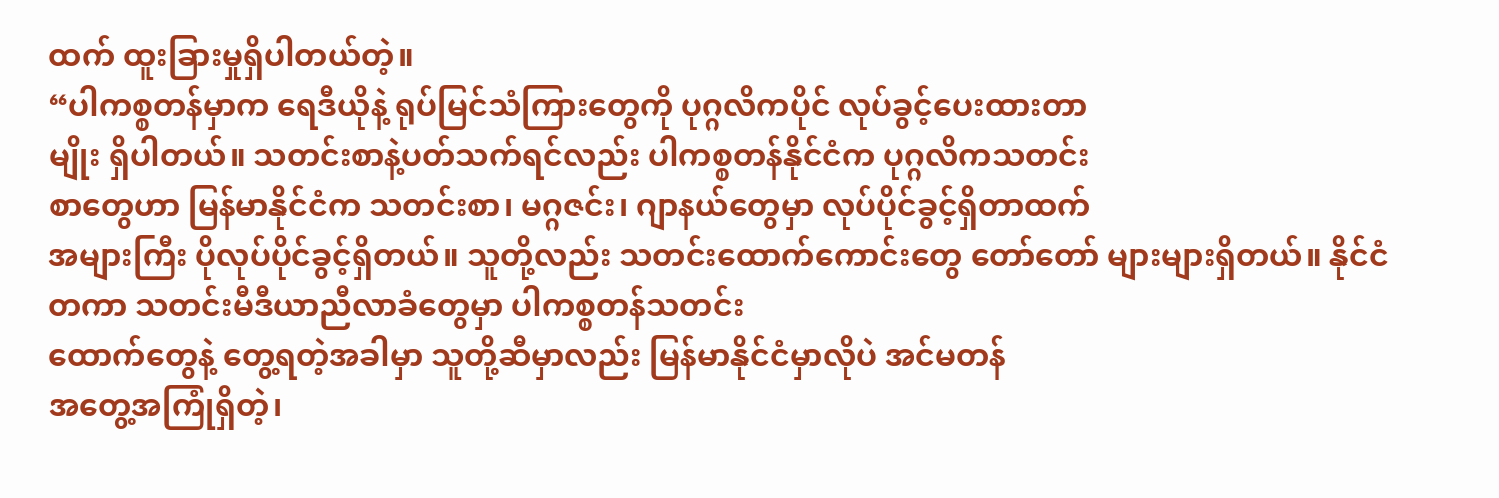ထက် ထူးခြားမှုရှိပါတယ်တဲ့။
“ပါကစ္စတန်မှာက ရေဒီယိုနဲ့ ရုပ်မြင်သံကြားတွေကို ပုဂ္ဂလိကပိုင် လုပ်ခွင့်ပေးထားတာ
မျိုး ရှိပါတယ်။ သတင်းစာနဲ့ပတ်သက်ရင်လည်း ပါကစ္စတန်နိုင်ငံက ပုဂ္ဂလိကသတင်း
စာတွေဟာ မြန်မာနိုင်ငံက သတင်းစာ၊ မဂ္ဂဇင်း၊ ဂျာနယ်တွေမှာ လုပ်ပိုင်ခွင့်ရှိတာထက်
အများကြီး ပိုလုပ်ပိုင်ခွင့်ရှိတယ်။ သူတို့လည်း သတင်းထောက်ကောင်းတွေ တော်တော် များများရှိတယ်။ နိုင်ငံတကာ သတင်းမီဒီယာညီလာခံတွေမှာ ပါကစ္စတန်သတင်း
ထောက်တွေနဲ့ တွေ့ရတဲ့အခါမှာ သူတို့ဆီမှာလည်း မြန်မာနိုင်ငံမှာလိုပဲ အင်မတန်
အတွေ့အကြုံရှိတဲ့၊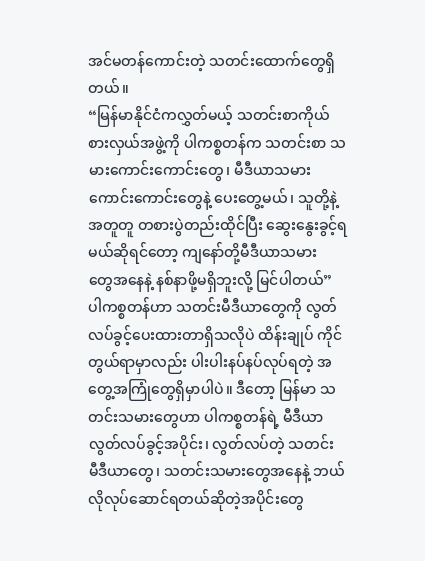အင်မတန်ကောင်းတဲ့ သတင်းထောက်တွေရှိတယ်။
“မြန်မာနိုင်ငံကလွှတ်မယ့် သတင်းစာကိုယ်စားလှယ်အဖွဲ့ကို ပါကစ္စတန်က သတင်းစာ သမားကောင်းကောင်းတွေ၊ မီဒီယာသမားကောင်းကောင်းတွေနဲ့ ပေးတွေ့မယ်၊ သူတို့နဲ့
အတူတူ တစားပွဲတည်းထိုင်ပြီး ဆွေးနွေးခွင့်ရမယ်ဆိုရင်တော့ ကျနော်တို့မီဒီယာသမား
တွေအနေနဲ့ နစ်နာဖို့မရှိဘူးလို့ မြင်ပါတယ်”
ပါကစ္စတန်ဟာ သတင်းမီဒီယာတွေကို လွတ်လပ်ခွင့်ပေးထားတာရှိသလိုပဲ ထိန်းချုပ် ကိုင်တွယ်ရာမှာလည်း ပါးပါးနပ်နပ်လုပ်ရတဲ့ အတွေ့အကြုံတွေရှိမှာပါပဲ။ ဒီတော့ မြန်မာ သတင်းသမားတွေဟာ ပါကစ္စတန်ရဲ့ မီဒီယာလွတ်လပ်ခွင့်အပိုင်း၊ လွတ်လပ်တဲ့ သတင်း
မီဒီယာတွေ၊ သတင်းသမားတွေအနေနဲ့ ဘယ်လိုလုပ်ဆောင်ရတယ်ဆိုတဲ့အပိုင်းတွေ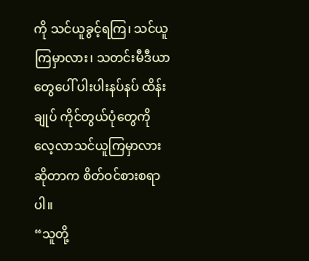ကို သင်ယူခွင့်ရကြ၊ သင်ယူကြမှာလား၊ သတင်းမီဒီယာတွေပေါ် ပါးပါးနပ်နပ် ထိန်းချုပ် ကိုင်တွယ်ပုံတွေကို လေ့လာသင်ယူကြမှာလားဆိုတာက စိတ်ဝင်စားစရာပါ။
“သူတို့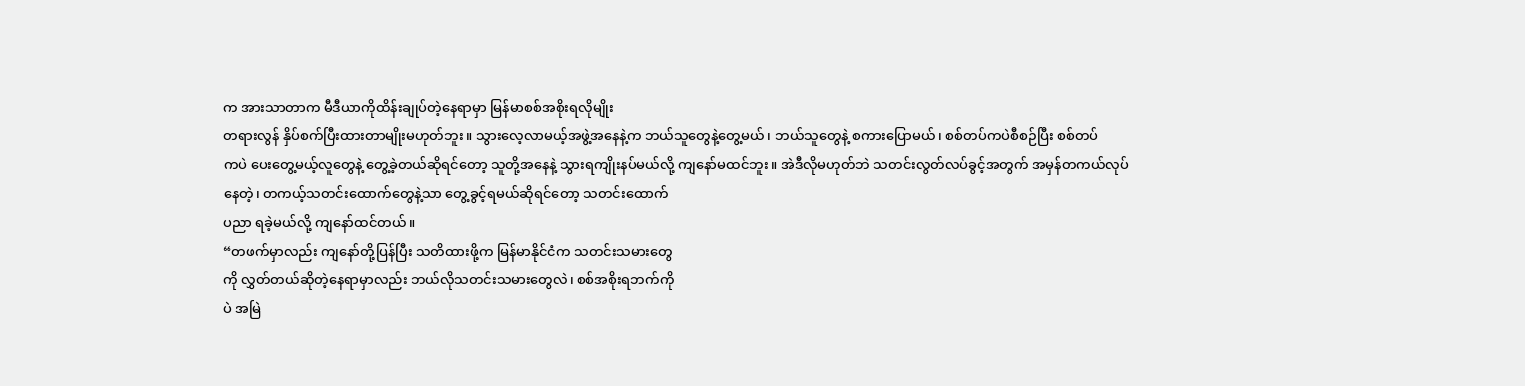က အားသာတာက မီဒီယာကိုထိန်းချုပ်တဲ့နေရာမှာ မြန်မာစစ်အစိုးရလိုမျိုး
တရားလွန် နှိပ်စက်ပြီးထားတာမျိုးမဟုတ်ဘူး။ သွားလေ့လာမယ့်အဖွဲ့အနေနဲ့က ဘယ်သူတွေနဲ့တွေ့မယ်၊ ဘယ်သူတွေနဲ့ စကားပြောမယ်၊ စစ်တပ်ကပဲစီစဉ်ပြီး စစ်တပ်
ကပဲ ပေးတွေ့မယ့်လူတွေနဲ့ တွေ့ခဲ့တယ်ဆိုရင်တော့ သူတို့အနေနဲ့ သွားရကျိုးနပ်မယ်လို့ ကျနော်မထင်ဘူး။ အဲဒီလိုမဟုတ်ဘဲ သတင်းလွတ်လပ်ခွင့်အတွက် အမှန်တကယ်လုပ်
နေတဲ့၊ တကယ့်သတင်းထောက်တွေနဲ့သာ တွေ့ခွင့်ရမယ်ဆိုရင်တော့ သတင်းထောက်
ပညာ ရခဲ့မယ်လို့ ကျနော်ထင်တယ်။
“တဖက်မှာလည်း ကျနော်တို့ပြန်ပြီး သတိထားဖို့က မြန်မာနိုင်ငံက သတင်းသမားတွေ
ကို လွှတ်တယ်ဆိုတဲ့နေရာမှာလည်း ဘယ်လိုသတင်းသမားတွေလဲ၊ စစ်အစိုးရဘက်ကို
ပဲ အမြဲ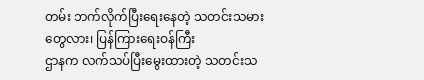တမ်း ဘက်လိုက်ပြီးရေးနေတဲ့ သတင်းသမားတွေလား၊ ပြန်ကြားရေးဝန်ကြီး
ဌာနက လက်သပ်ပြီးမွေးထားတဲ့ သတင်းသ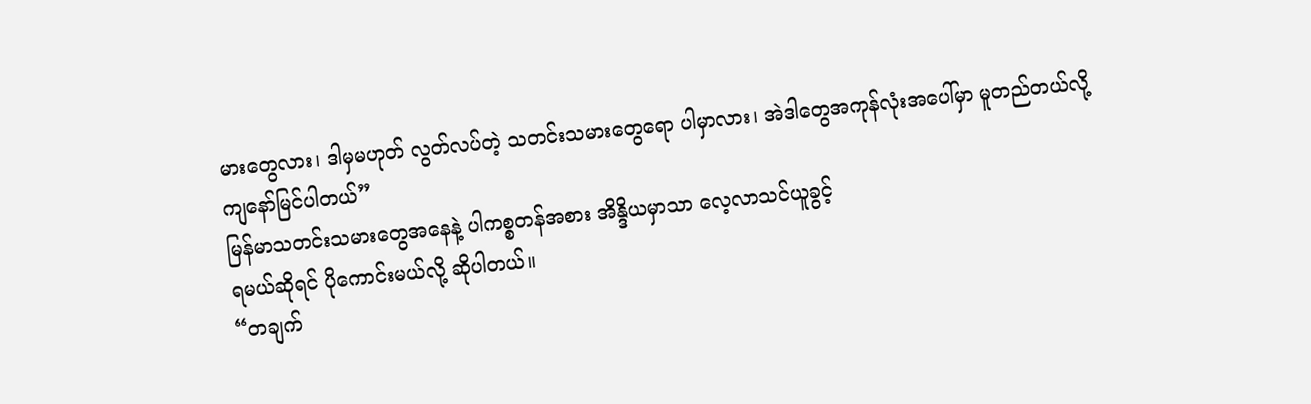မားတွေလား၊ ဒါမှမဟုတ် လွတ်လပ်တဲ့ သတင်းသမားတွေရော ပါမှာလား၊ အဲဒါတွေအကုန်လုံးအပေါ်မှာ မူတည်တယ်လို့
ကျနော်မြင်ပါတယ်”
မြန်မာသတင်းသမားတွေအနေနဲ့ ပါကစ္စတန်အစား အိန္ဒိယမှာသာ လေ့လာသင်ယူခွင့်
ရမယ်ဆိုရင် ပိုကောင်းမယ်လို့ ဆိုပါတယ်။
“တချက်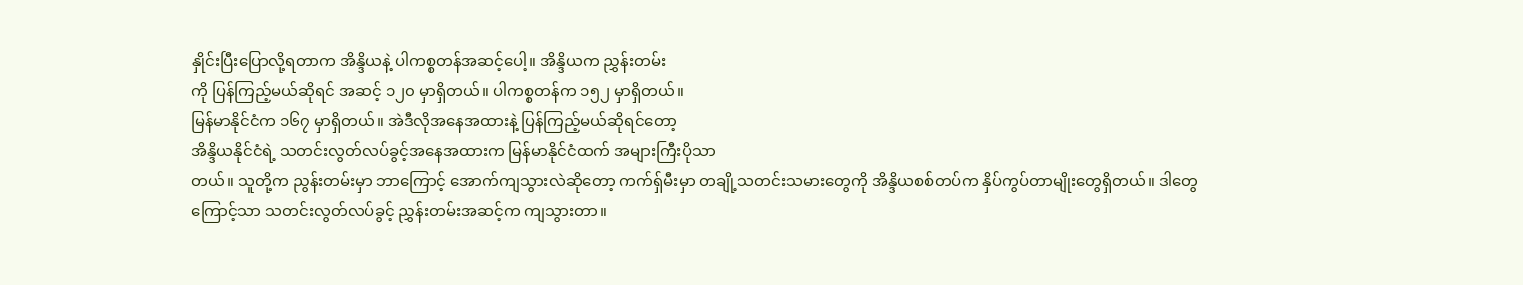နှိုင်းပြီးပြောလို့ရတာက အိန္ဒိယနဲ့ ပါကစ္စတန်အဆင့်ပေါ့။ အိန္ဒိယက ညွှန်းတမ်း
ကို ပြန်ကြည့်မယ်ဆိုရင် အဆင့် ၁၂၀ မှာရှိတယ်။ ပါကစ္စတန်က ၁၅၂ မှာရှိတယ်။
မြန်မာနိုင်ငံက ၁၆၇ မှာရှိတယ်။ အဲဒီလိုအနေအထားနဲ့ ပြန်ကြည့်မယ်ဆိုရင်တော့
အိန္ဒိယနိုင်ငံရဲ့ သတင်းလွတ်လပ်ခွင့်အနေအထားက မြန်မာနိုင်ငံထက် အများကြီးပိုသာ
တယ်။ သူတို့က ညွန်းတမ်းမှာ ဘာကြောင့် အောက်ကျသွားလဲဆိုတော့ ကက်ရှ်မီးမှာ တချို့သတင်းသမားတွေကို အိန္ဒိယစစ်တပ်က နှိပ်ကွပ်တာမျိုးတွေရှိတယ်။ ဒါတွေ
ကြောင့်သာ သတင်းလွတ်လပ်ခွင့် ညွှန်းတမ်းအဆင့်က ကျသွားတာ။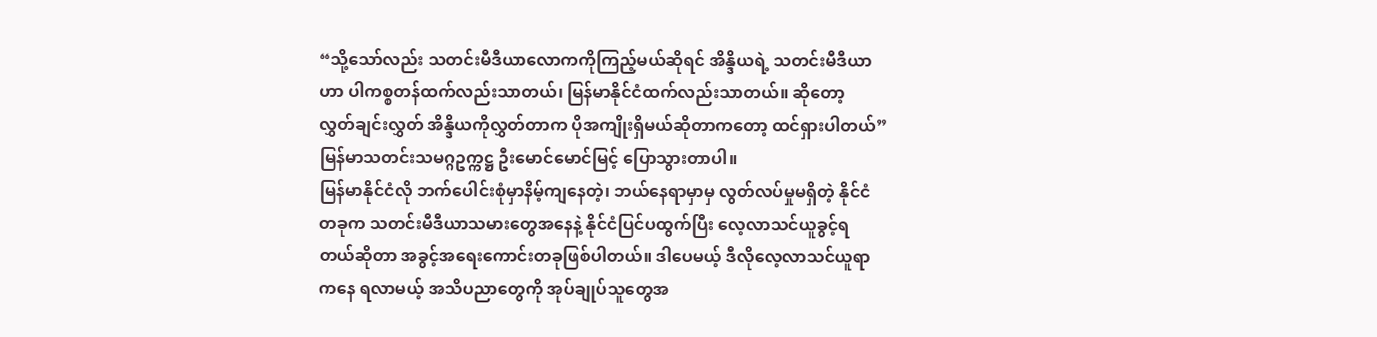“သို့သော်လည်း သတင်းမီဒီယာလောကကိုကြည့်မယ်ဆိုရင် အိန္ဒိယရဲ့ သတင်းမီဒီယာ
ဟာ ပါကစ္စတန်ထက်လည်းသာတယ်၊ မြန်မာနိုင်ငံထက်လည်းသာတယ်။ ဆိုတော့
လွှတ်ချင်းလွှတ် အိန္ဒိယကိုလွှတ်တာက ပိုအကျိုးရှိမယ်ဆိုတာကတော့ ထင်ရှားပါတယ်”
မြန်မာသတင်းသမဂ္ဂဥက္ကဋ္ဌ ဦးမောင်မောင်မြင့် ပြောသွားတာပါ။
မြန်မာနိုင်ငံလို ဘက်ပေါင်းစုံမှာနိမ့်ကျနေတဲ့၊ ဘယ်နေရာမှာမှ လွတ်လပ်မှုမရှိတဲ့ နိုင်ငံ
တခုက သတင်းမီဒီယာသမားတွေအနေနဲ့ နိုင်ငံပြင်ပထွက်ပြီး လေ့လာသင်ယူခွင့်ရ
တယ်ဆိုတာ အခွင့်အရေးကောင်းတခုဖြစ်ပါတယ်။ ဒါပေမယ့် ဒီလိုလေ့လာသင်ယူရာ
ကနေ ရလာမယ့် အသိပညာတွေကို အုပ်ချုပ်သူတွေအ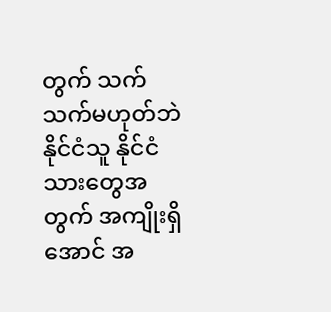တွက် သက်သက်မဟုတ်ဘဲ
နိုင်ငံသူ နိုင်ငံသားတွေအတွက် အကျိုးရှိအောင် အ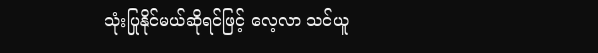သုံးပြုနိုင်မယ်ဆိုရင်ဖြင့် လေ့လာ သင်ယူ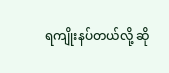ရကျိုးနပ်တယ်လို့ ဆို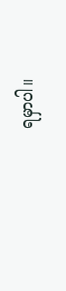ရမှာပါ။